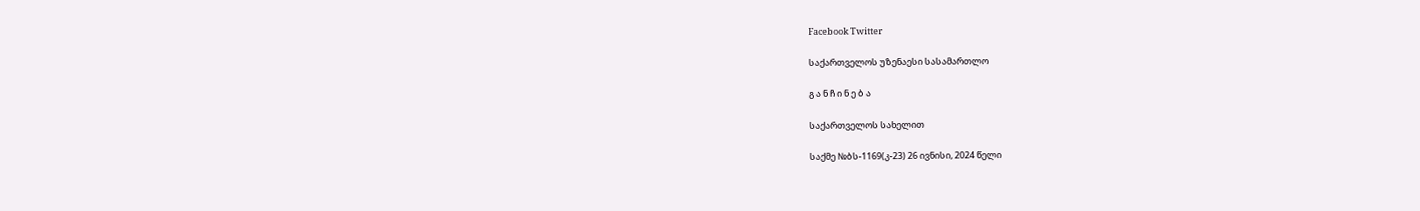Facebook Twitter

საქართველოს უზენაესი სასამართლო

გ ა ნ ჩ ი ნ ე ბ ა

საქართველოს სახელით

საქმე №ბს-1169(კ-23) 26 ივნისი, 2024 წელი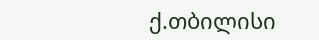ქ.თბილისი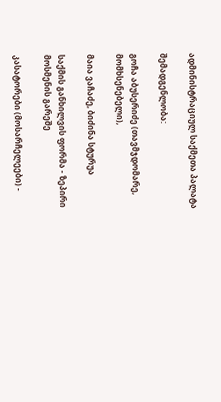ადმინისტრაციულ საქმეთა პალატა

შემადგენლობა:

გოჩა აბუსერიძე (თავმჯდომარე, მომხსენებელი),

მაია ვაჩაძე, ბიძინა სტურუა

საქმის განხილვის ფორმა - ზეპირი მოსმენის გარეშე

კასატორები (მოსარჩელეები) -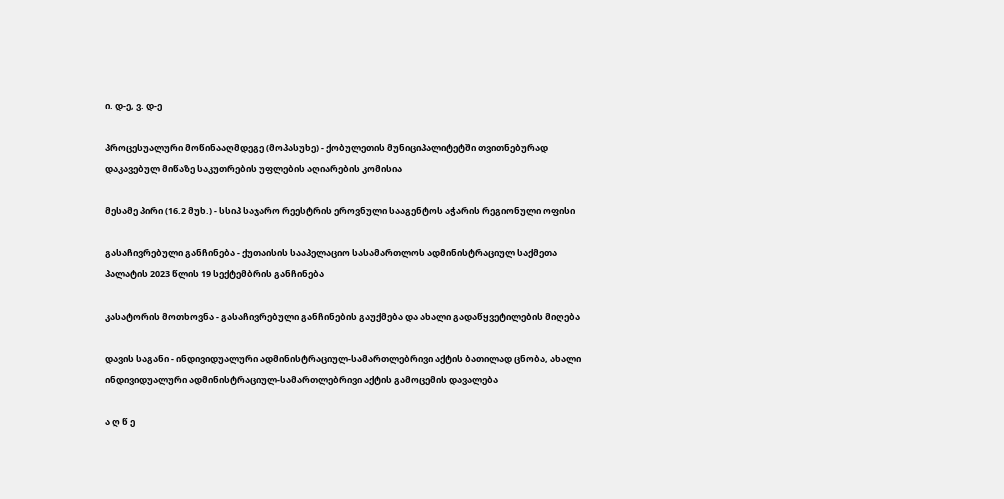ი. დ-ე, ვ. დ-ე

პროცესუალური მოწინააღმდეგე (მოპასუხე) - ქობულეთის მუნიციპალიტეტში თვითნებურად დაკავებულ მიწაზე საკუთრების უფლების აღიარების კომისია

მესამე პირი (16.2 მუხ.) - სსიპ საჯარო რეესტრის ეროვნული სააგენტოს აჭარის რეგიონული ოფისი

გასაჩივრებული განჩინება - ქუთაისის სააპელაციო სასამართლოს ადმინისტრაციულ საქმეთა პალატის 2023 წლის 19 სექტემბრის განჩინება

კასატორის მოთხოვნა - გასაჩივრებული განჩინების გაუქმება და ახალი გადაწყვეტილების მიღება

დავის საგანი - ინდივიდუალური ადმინისტრაციულ-სამართლებრივი აქტის ბათილად ცნობა, ახალი ინდივიდუალური ადმინისტრაციულ-სამართლებრივი აქტის გამოცემის დავალება

ა ღ წ ე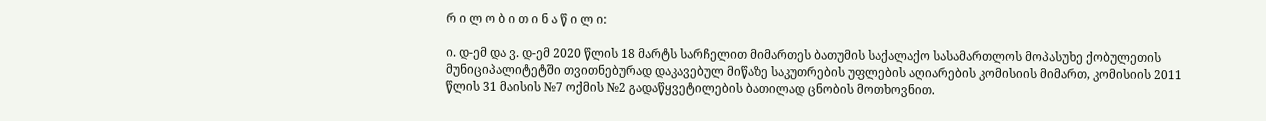რ ი ლ ო ბ ი თ ი ნ ა წ ი ლ ი:

ი. დ-ემ და ვ. დ-ემ 2020 წლის 18 მარტს სარჩელით მიმართეს ბათუმის საქალაქო სასამართლოს მოპასუხე ქობულეთის მუნიციპალიტეტში თვითნებურად დაკავებულ მიწაზე საკუთრების უფლების აღიარების კომისიის მიმართ, კომისიის 2011 წლის 31 მაისის №7 ოქმის №2 გადაწყვეტილების ბათილად ცნობის მოთხოვნით.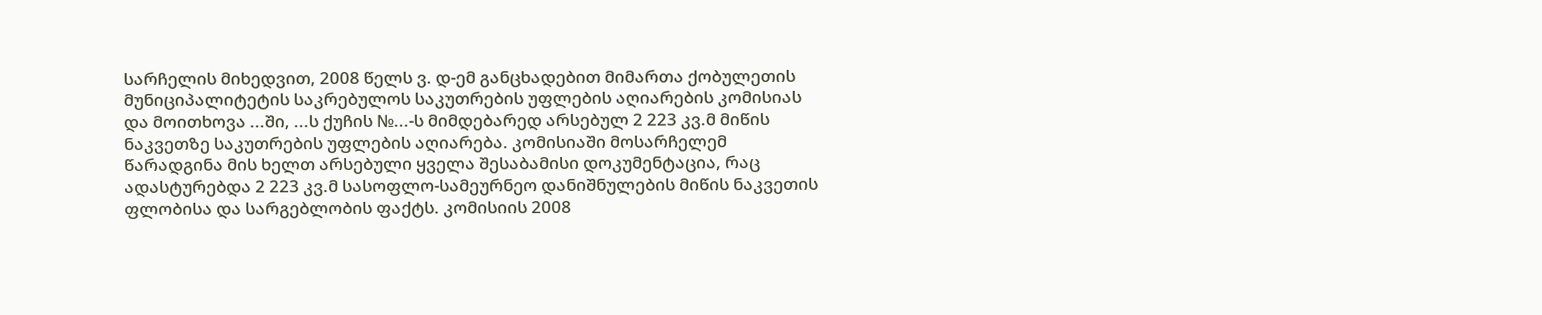სარჩელის მიხედვით, 2008 წელს ვ. დ-ემ განცხადებით მიმართა ქობულეთის მუნიციპალიტეტის საკრებულოს საკუთრების უფლების აღიარების კომისიას და მოითხოვა ...ში, ...ს ქუჩის №...-ს მიმდებარედ არსებულ 2 223 კვ.მ მიწის ნაკვეთზე საკუთრების უფლების აღიარება. კომისიაში მოსარჩელემ წარადგინა მის ხელთ არსებული ყველა შესაბამისი დოკუმენტაცია, რაც ადასტურებდა 2 223 კვ.მ სასოფლო-სამეურნეო დანიშნულების მიწის ნაკვეთის ფლობისა და სარგებლობის ფაქტს. კომისიის 2008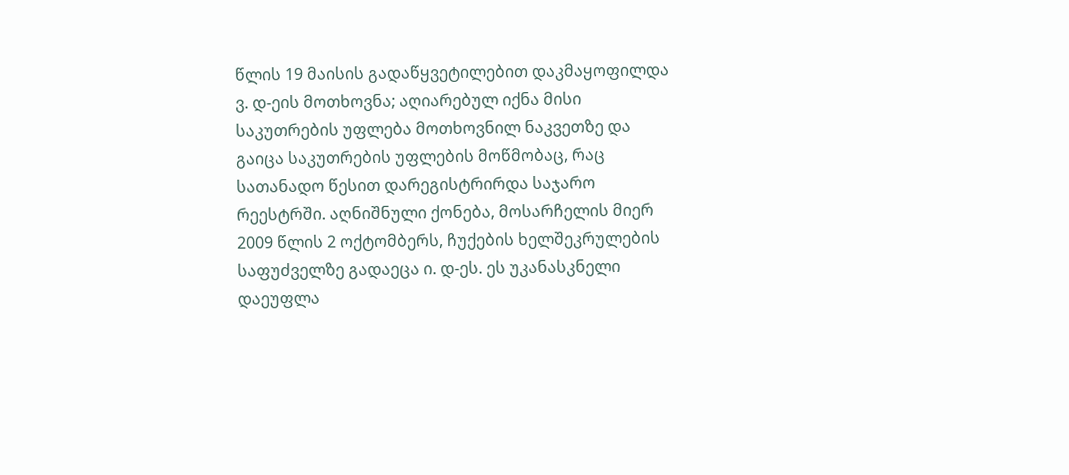წლის 19 მაისის გადაწყვეტილებით დაკმაყოფილდა ვ. დ-ეის მოთხოვნა; აღიარებულ იქნა მისი საკუთრების უფლება მოთხოვნილ ნაკვეთზე და გაიცა საკუთრების უფლების მოწმობაც, რაც სათანადო წესით დარეგისტრირდა საჯარო რეესტრში. აღნიშნული ქონება, მოსარჩელის მიერ 2009 წლის 2 ოქტომბერს, ჩუქების ხელშეკრულების საფუძველზე გადაეცა ი. დ-ეს. ეს უკანასკნელი დაეუფლა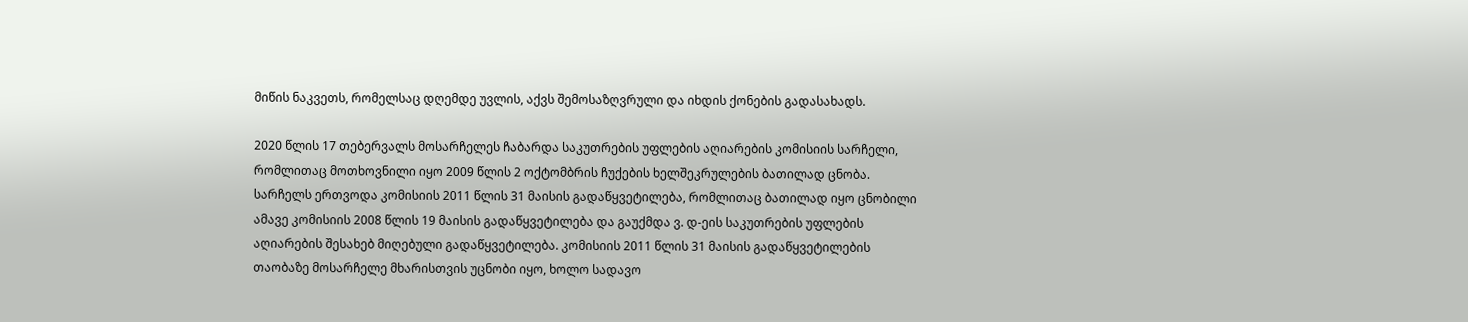მიწის ნაკვეთს, რომელსაც დღემდე უვლის, აქვს შემოსაზღვრული და იხდის ქონების გადასახადს.

2020 წლის 17 თებერვალს მოსარჩელეს ჩაბარდა საკუთრების უფლების აღიარების კომისიის სარჩელი, რომლითაც მოთხოვნილი იყო 2009 წლის 2 ოქტომბრის ჩუქების ხელშეკრულების ბათილად ცნობა. სარჩელს ერთვოდა კომისიის 2011 წლის 31 მაისის გადაწყვეტილება, რომლითაც ბათილად იყო ცნობილი ამავე კომისიის 2008 წლის 19 მაისის გადაწყვეტილება და გაუქმდა ვ. დ-ეის საკუთრების უფლების აღიარების შესახებ მიღებული გადაწყვეტილება. კომისიის 2011 წლის 31 მაისის გადაწყვეტილების თაობაზე მოსარჩელე მხარისთვის უცნობი იყო, ხოლო სადავო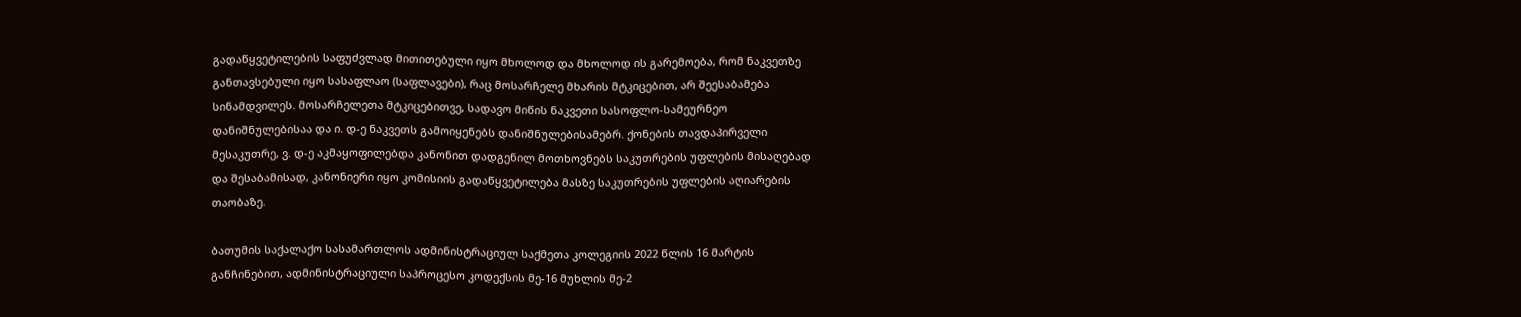გადაწყვეტილების საფუძვლად მითითებული იყო მხოლოდ და მხოლოდ ის გარემოება, რომ ნაკვეთზე განთავსებული იყო სასაფლაო (საფლავები), რაც მოსარჩელე მხარის მტკიცებით, არ შეესაბამება სინამდვილეს. მოსარჩელეთა მტკიცებითვე, სადავო მიწის ნაკვეთი სასოფლო-სამეურნეო დანიშნულებისაა და ი. დ-ე ნაკვეთს გამოიყენებს დანიშნულებისამებრ. ქონების თავდაპირველი მესაკუთრე, ვ. დ-ე აკმაყოფილებდა კანონით დადგენილ მოთხოვნებს საკუთრების უფლების მისაღებად და შესაბამისად, კანონიერი იყო კომისიის გადაწყვეტილება მასზე საკუთრების უფლების აღიარების თაობაზე.

ბათუმის საქალაქო სასამართლოს ადმინისტრაციულ საქმეთა კოლეგიის 2022 წლის 16 მარტის განჩინებით, ადმინისტრაციული საპროცესო კოდექსის მე-16 მუხლის მე-2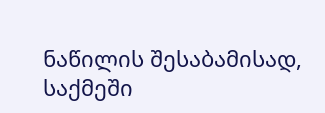ნაწილის შესაბამისად, საქმეში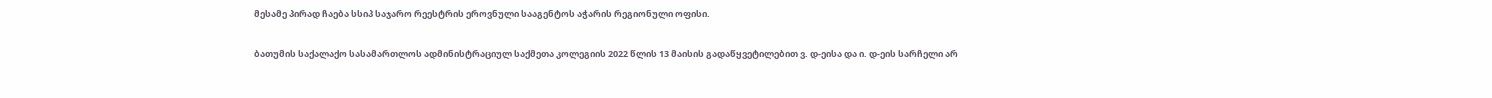მესამე პირად ჩაება სსიპ საჯარო რეესტრის ეროვნული სააგენტოს აჭარის რეგიონული ოფისი.

ბათუმის საქალაქო სასამართლოს ადმინისტრაციულ საქმეთა კოლეგიის 2022 წლის 13 მაისის გადაწყვეტილებით ვ. დ-ეისა და ი. დ-ეის სარჩელი არ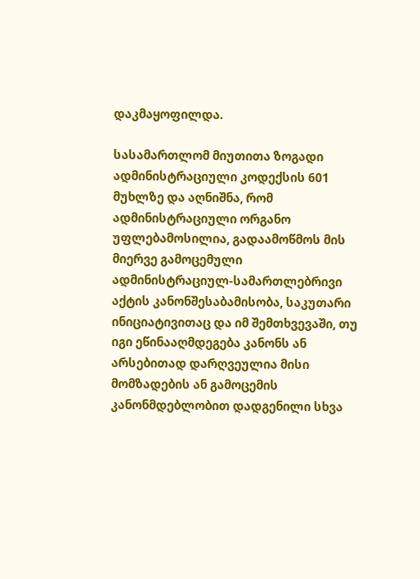დაკმაყოფილდა.

სასამართლომ მიუთითა ზოგადი ადმინისტრაციული კოდექსის 601 მუხლზე და აღნიშნა, რომ ადმინისტრაციული ორგანო უფლებამოსილია, გადაამოწმოს მის მიერვე გამოცემული ადმინისტრაციულ-სამართლებრივი აქტის კანონშესაბამისობა, საკუთარი ინიციატივითაც და იმ შემთხვევაში, თუ იგი ეწინააღმდეგება კანონს ან არსებითად დარღვეულია მისი მომზადების ან გამოცემის კანონმდებლობით დადგენილი სხვა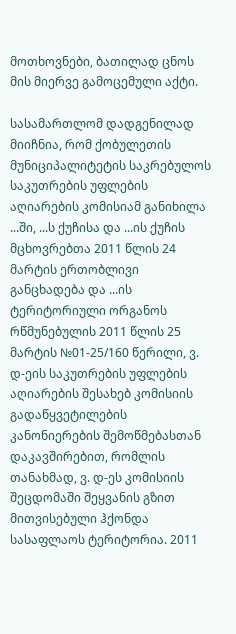მოთხოვნები, ბათილად ცნოს მის მიერვე გამოცემული აქტი.

სასამართლომ დადგენილად მიიჩნია, რომ ქობულეთის მუნიციპალიტეტის საკრებულოს საკუთრების უფლების აღიარების კომისიამ განიხილა ...ში, ...ს ქუჩისა და ...ის ქუჩის მცხოვრებთა 2011 წლის 24 მარტის ერთობლივი განცხადება და ...ის ტერიტორიული ორგანოს რწმუნებულის 2011 წლის 25 მარტის №01-25/160 წერილი, ვ. დ-ეის საკუთრების უფლების აღიარების შესახებ კომისიის გადაწყვეტილების კანონიერების შემოწმებასთან დაკავშირებით, რომლის თანახმად, ვ. დ-ეს კომისიის შეცდომაში შეყვანის გზით მითვისებული ჰქონდა სასაფლაოს ტერიტორია. 2011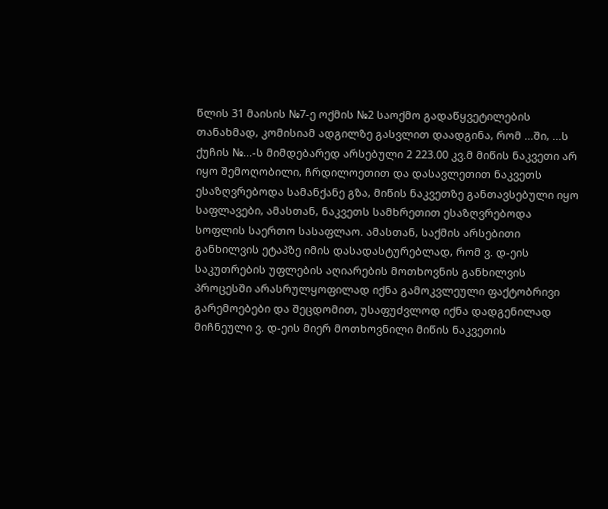წლის 31 მაისის №7-ე ოქმის №2 საოქმო გადაწყვეტილების თანახმად, კომისიამ ადგილზე გასვლით დაადგინა, რომ ...ში, ...ს ქუჩის №...-ს მიმდებარედ არსებული 2 223.00 კვ.მ მიწის ნაკვეთი არ იყო შემოღობილი, ჩრდილოეთით და დასავლეთით ნაკვეთს ესაზღვრებოდა სამანქანე გზა, მიწის ნაკვეთზე განთავსებული იყო საფლავები, ამასთან, ნაკვეთს სამხრეთით ესაზღვრებოდა სოფლის საერთო სასაფლაო. ამასთან, საქმის არსებითი განხილვის ეტაპზე იმის დასადასტურებლად, რომ ვ. დ-ეის საკუთრების უფლების აღიარების მოთხოვნის განხილვის პროცესში არასრულყოფილად იქნა გამოკვლეული ფაქტობრივი გარემოებები და შეცდომით, უსაფუძვლოდ იქნა დადგენილად მიჩნეული ვ. დ-ეის მიერ მოთხოვნილი მიწის ნაკვეთის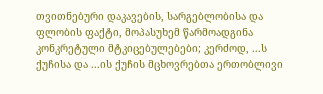თვითნებური დაკავების, სარგებლობისა და ფლობის ფაქტი, მოპასუხემ წარმოადგინა კონკრეტული მტკიცებულებები; კერძოდ, ...ს ქუჩისა და ...ის ქუჩის მცხოვრებთა ერთობლივი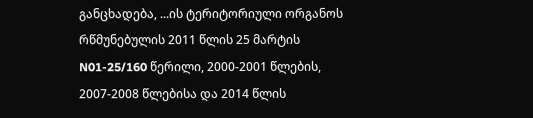განცხადება, ...ის ტერიტორიული ორგანოს რწმუნებულის 2011 წლის 25 მარტის N01-25/160 წერილი, 2000-2001 წლების, 2007-2008 წლებისა და 2014 წლის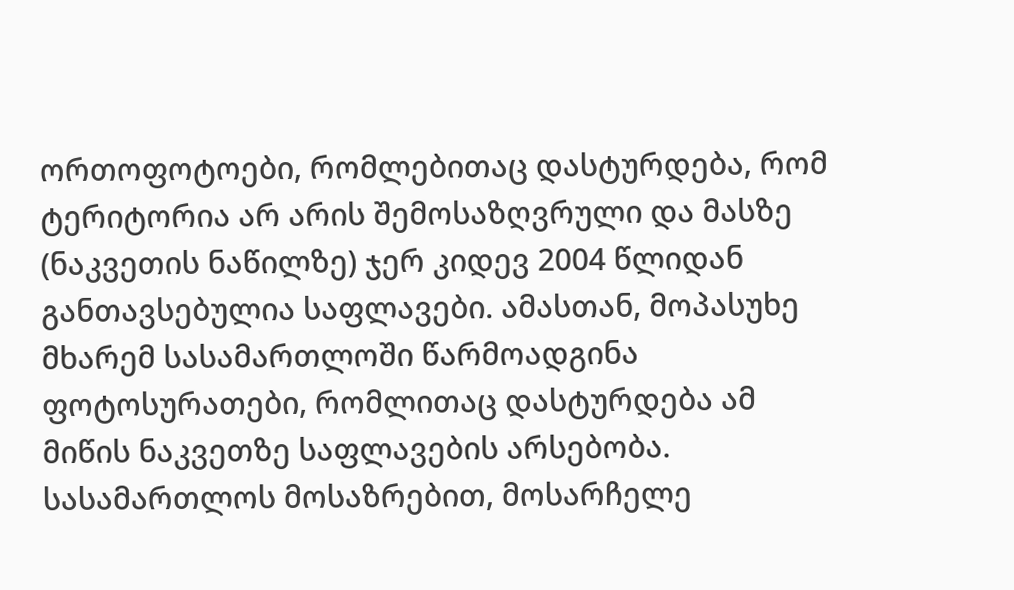ორთოფოტოები, რომლებითაც დასტურდება, რომ ტერიტორია არ არის შემოსაზღვრული და მასზე (ნაკვეთის ნაწილზე) ჯერ კიდევ 2004 წლიდან განთავსებულია საფლავები. ამასთან, მოპასუხე მხარემ სასამართლოში წარმოადგინა ფოტოსურათები, რომლითაც დასტურდება ამ მიწის ნაკვეთზე საფლავების არსებობა. სასამართლოს მოსაზრებით, მოსარჩელე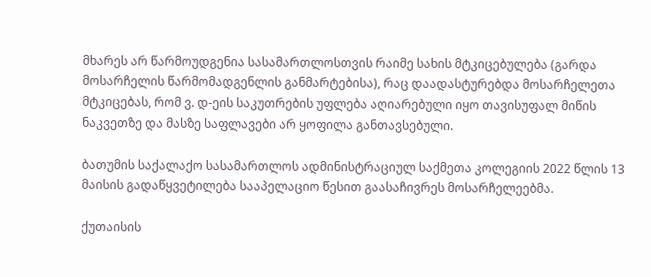მხარეს არ წარმოუდგენია სასამართლოსთვის რაიმე სახის მტკიცებულება (გარდა მოსარჩელის წარმომადგენლის განმარტებისა), რაც დაადასტურებდა მოსარჩელეთა მტკიცებას, რომ ვ. დ-ეის საკუთრების უფლება აღიარებული იყო თავისუფალ მიწის ნაკვეთზე და მასზე საფლავები არ ყოფილა განთავსებული.

ბათუმის საქალაქო სასამართლოს ადმინისტრაციულ საქმეთა კოლეგიის 2022 წლის 13 მაისის გადაწყვეტილება სააპელაციო წესით გაასაჩივრეს მოსარჩელეებმა.

ქუთაისის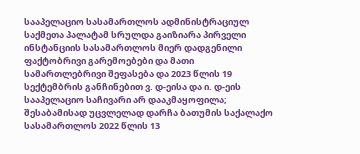სააპელაციო სასამართლოს ადმინისტრაციულ საქმეთა პალატამ სრულდა გაიზიარა პირველი ინსტანციის სასამართლოს მიერ დადგენილი ფაქტობრივი გარემოებები და მათი სამართლებრივი შეფასება და 2023 წლის 19 სექტემბრის განჩინებით ვ. დ-ეისა და ი. დ-ეის სააპელაციო საჩივარი არ დააკმაყოფილა; შესაბამისად უცვლელად დარჩა ბათუმის საქალაქო სასამართლოს 2022 წლის 13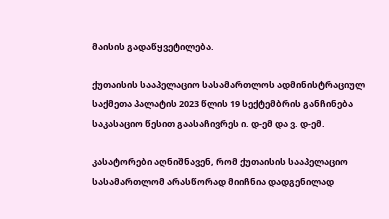მაისის გადაწყვეტილება.

ქუთაისის სააპელაციო სასამართლოს ადმინისტრაციულ საქმეთა პალატის 2023 წლის 19 სექტემბრის განჩინება საკასაციო წესით გაასაჩივრეს ი. დ-ემ და ვ. დ-ემ.

კასატორები აღნიშნავენ, რომ ქუთაისის სააპელაციო სასამართლომ არასწორად მიიჩნია დადგენილად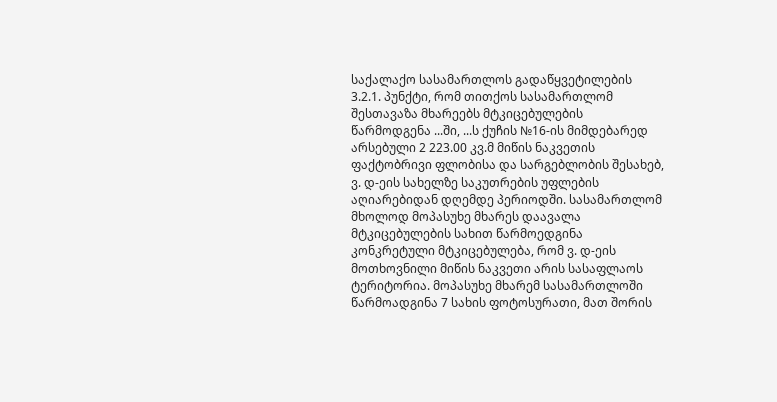საქალაქო სასამართლოს გადაწყვეტილების 3.2.1. პუნქტი, რომ თითქოს სასამართლომ შესთავაზა მხარეებს მტკიცებულების წარმოდგენა ...ში, ...ს ქუჩის №16-ის მიმდებარედ არსებული 2 223.00 კვ.მ მიწის ნაკვეთის ფაქტობრივი ფლობისა და სარგებლობის შესახებ, ვ. დ-ეის სახელზე საკუთრების უფლების აღიარებიდან დღემდე პერიოდში. სასამართლომ მხოლოდ მოპასუხე მხარეს დაავალა მტკიცებულების სახით წარმოედგინა კონკრეტული მტკიცებულება, რომ ვ. დ-ეის მოთხოვნილი მიწის ნაკვეთი არის სასაფლაოს ტერიტორია. მოპასუხე მხარემ სასამართლოში წარმოადგინა 7 სახის ფოტოსურათი, მათ შორის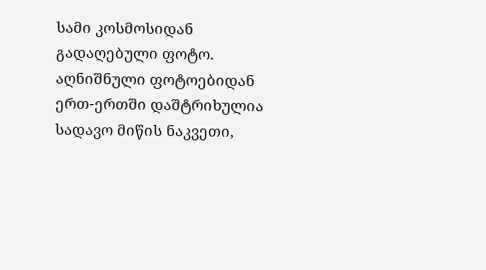სამი კოსმოსიდან გადაღებული ფოტო. აღნიშნული ფოტოებიდან ერთ-ერთში დაშტრიხულია სადავო მიწის ნაკვეთი,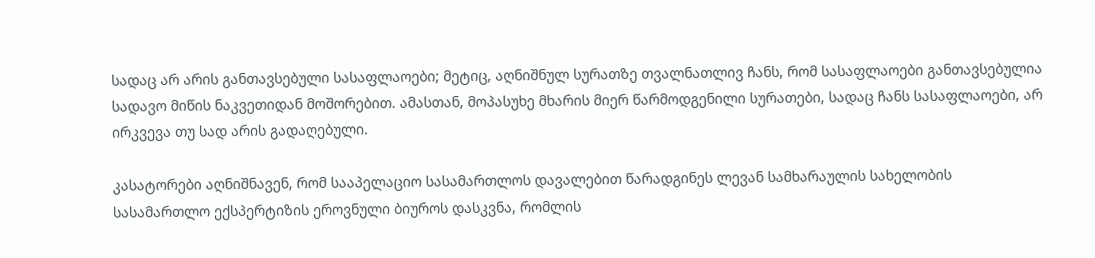სადაც არ არის განთავსებული სასაფლაოები; მეტიც, აღნიშნულ სურათზე თვალნათლივ ჩანს, რომ სასაფლაოები განთავსებულია სადავო მიწის ნაკვეთიდან მოშორებით. ამასთან, მოპასუხე მხარის მიერ წარმოდგენილი სურათები, სადაც ჩანს სასაფლაოები, არ ირკვევა თუ სად არის გადაღებული.

კასატორები აღნიშნავენ, რომ სააპელაციო სასამართლოს დავალებით წარადგინეს ლევან სამხარაულის სახელობის სასამართლო ექსპერტიზის ეროვნული ბიუროს დასკვნა, რომლის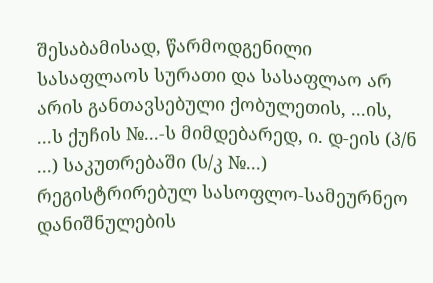შესაბამისად, წარმოდგენილი სასაფლაოს სურათი და სასაფლაო არ არის განთავსებული ქობულეთის, ...ის, ...ს ქუჩის №...-ს მიმდებარედ, ი. დ-ეის (პ/ნ ...) საკუთრებაში (ს/კ №...) რეგისტრირებულ სასოფლო-სამეურნეო დანიშნულების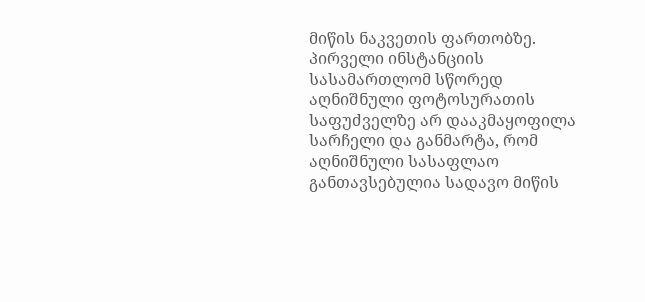მიწის ნაკვეთის ფართობზე. პირველი ინსტანციის სასამართლომ სწორედ აღნიშნული ფოტოსურათის საფუძველზე არ დააკმაყოფილა სარჩელი და განმარტა, რომ აღნიშნული სასაფლაო განთავსებულია სადავო მიწის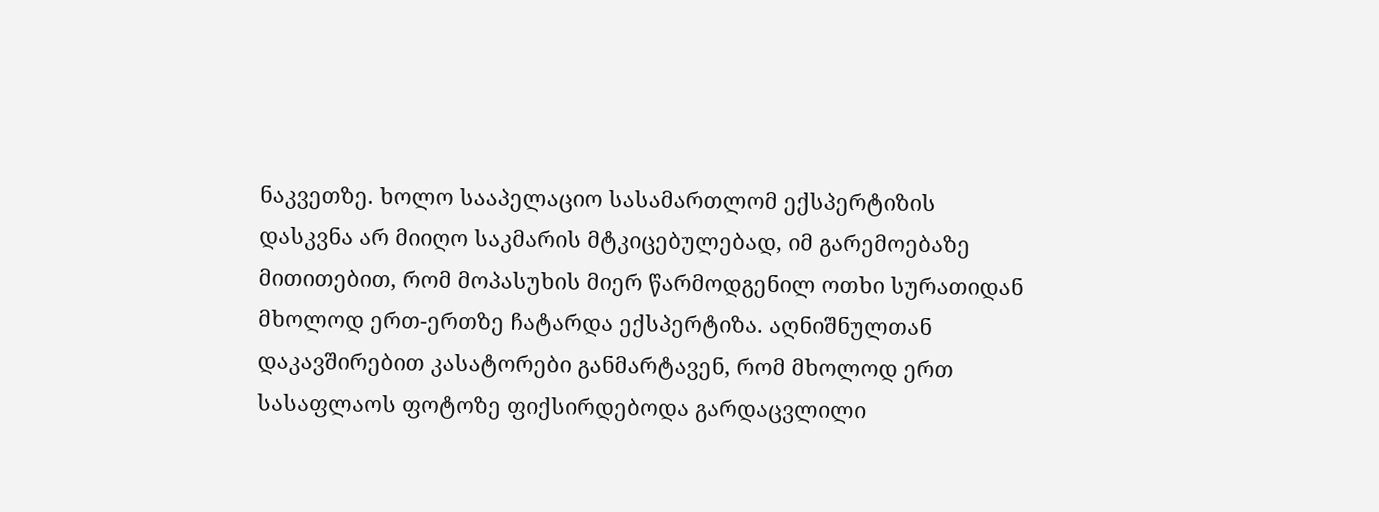ნაკვეთზე. ხოლო სააპელაციო სასამართლომ ექსპერტიზის დასკვნა არ მიიღო საკმარის მტკიცებულებად, იმ გარემოებაზე მითითებით, რომ მოპასუხის მიერ წარმოდგენილ ოთხი სურათიდან მხოლოდ ერთ-ერთზე ჩატარდა ექსპერტიზა. აღნიშნულთან დაკავშირებით კასატორები განმარტავენ, რომ მხოლოდ ერთ სასაფლაოს ფოტოზე ფიქსირდებოდა გარდაცვლილი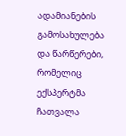ადამიანების გამოსახულება და წარწერები, რომელიც ექსპერტმა ჩათვალა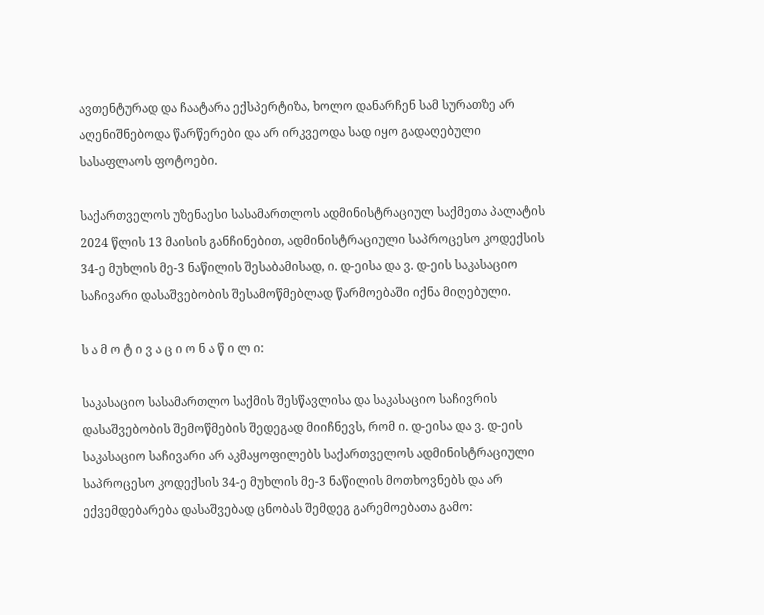ავთენტურად და ჩაატარა ექსპერტიზა, ხოლო დანარჩენ სამ სურათზე არ აღენიშნებოდა წარწერები და არ ირკვეოდა სად იყო გადაღებული სასაფლაოს ფოტოები.

საქართველოს უზენაესი სასამართლოს ადმინისტრაციულ საქმეთა პალატის 2024 წლის 13 მაისის განჩინებით, ადმინისტრაციული საპროცესო კოდექსის 34-ე მუხლის მე-3 ნაწილის შესაბამისად, ი. დ-ეისა და ვ. დ-ეის საკასაციო საჩივარი დასაშვებობის შესამოწმებლად წარმოებაში იქნა მიღებული.

ს ა მ ო ტ ი ვ ა ც ი ო ნ ა წ ი ლ ი:

საკასაციო სასამართლო საქმის შესწავლისა და საკასაციო საჩივრის დასაშვებობის შემოწმების შედეგად მიიჩნევს, რომ ი. დ-ეისა და ვ. დ-ეის საკასაციო საჩივარი არ აკმაყოფილებს საქართველოს ადმინისტრაციული საპროცესო კოდექსის 34-ე მუხლის მე-3 ნაწილის მოთხოვნებს და არ ექვემდებარება დასაშვებად ცნობას შემდეგ გარემოებათა გამო: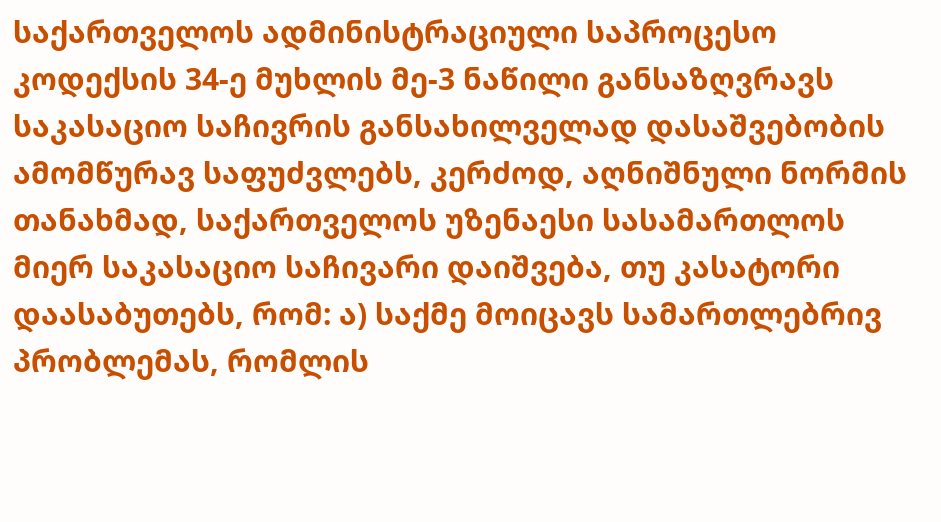საქართველოს ადმინისტრაციული საპროცესო კოდექსის 34-ე მუხლის მე-3 ნაწილი განსაზღვრავს საკასაციო საჩივრის განსახილველად დასაშვებობის ამომწურავ საფუძვლებს, კერძოდ, აღნიშნული ნორმის თანახმად, საქართველოს უზენაესი სასამართლოს მიერ საკასაციო საჩივარი დაიშვება, თუ კასატორი დაასაბუთებს, რომ: ა) საქმე მოიცავს სამართლებრივ პრობლემას, რომლის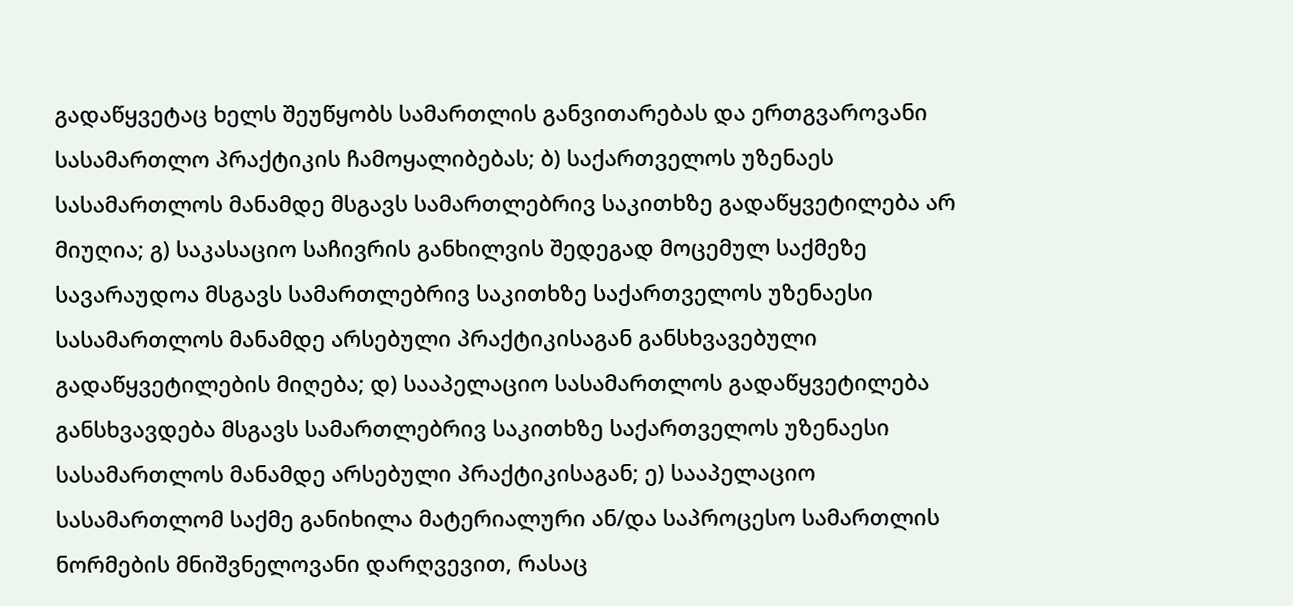გადაწყვეტაც ხელს შეუწყობს სამართლის განვითარებას და ერთგვაროვანი სასამართლო პრაქტიკის ჩამოყალიბებას; ბ) საქართველოს უზენაეს სასამართლოს მანამდე მსგავს სამართლებრივ საკითხზე გადაწყვეტილება არ მიუღია; გ) საკასაციო საჩივრის განხილვის შედეგად მოცემულ საქმეზე სავარაუდოა მსგავს სამართლებრივ საკითხზე საქართველოს უზენაესი სასამართლოს მანამდე არსებული პრაქტიკისაგან განსხვავებული გადაწყვეტილების მიღება; დ) სააპელაციო სასამართლოს გადაწყვეტილება განსხვავდება მსგავს სამართლებრივ საკითხზე საქართველოს უზენაესი სასამართლოს მანამდე არსებული პრაქტიკისაგან; ე) სააპელაციო სასამართლომ საქმე განიხილა მატერიალური ან/და საპროცესო სამართლის ნორმების მნიშვნელოვანი დარღვევით, რასაც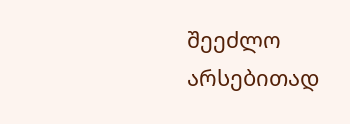შეეძლო არსებითად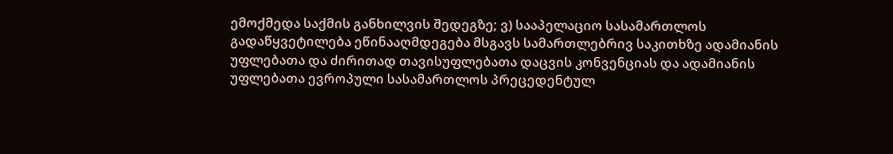ემოქმედა საქმის განხილვის შედეგზე; ვ) სააპელაციო სასამართლოს გადაწყვეტილება ეწინააღმდეგება მსგავს სამართლებრივ საკითხზე ადამიანის უფლებათა და ძირითად თავისუფლებათა დაცვის კონვენციას და ადამიანის უფლებათა ევროპული სასამართლოს პრეცედენტულ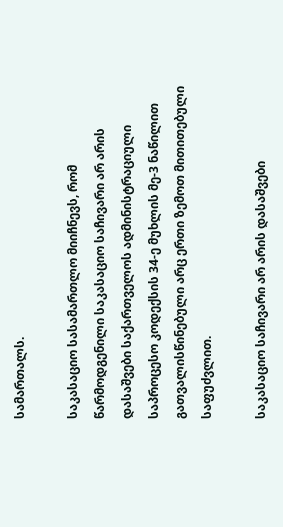სამართალს.

საკასაციო სასამართლო მიიჩნევს, რომ წარმოდგენილი საკასაციო საჩივარი არ არის დასაშვები საქართველოს ადმინისტრაციული საპროცესო კოდექსის 34-ე მუხლის მე-3 ნაწილით გათვალისწინებული არც ერთი ზემოთ მითითებული საფუძვლით.

საკასაციო საჩივარი არ არის დასაშვები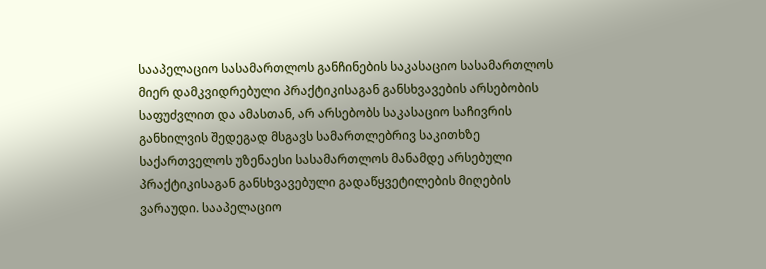სააპელაციო სასამართლოს განჩინების საკასაციო სასამართლოს მიერ დამკვიდრებული პრაქტიკისაგან განსხვავების არსებობის საფუძვლით და ამასთან, არ არსებობს საკასაციო საჩივრის განხილვის შედეგად მსგავს სამართლებრივ საკითხზე საქართველოს უზენაესი სასამართლოს მანამდე არსებული პრაქტიკისაგან განსხვავებული გადაწყვეტილების მიღების ვარაუდი. სააპელაციო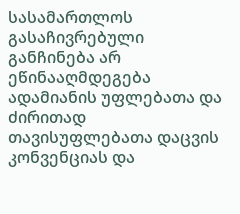სასამართლოს გასაჩივრებული განჩინება არ ეწინააღმდეგება ადამიანის უფლებათა და ძირითად თავისუფლებათა დაცვის კონვენციას და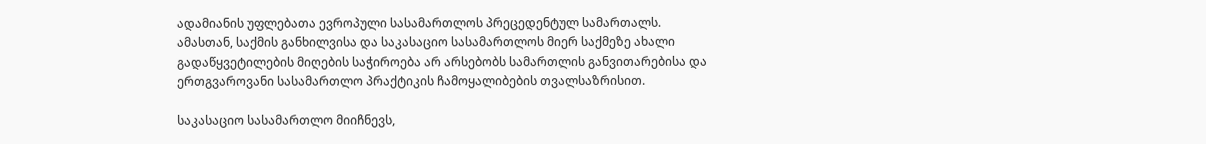ადამიანის უფლებათა ევროპული სასამართლოს პრეცედენტულ სამართალს. ამასთან, საქმის განხილვისა და საკასაციო სასამართლოს მიერ საქმეზე ახალი გადაწყვეტილების მიღების საჭიროება არ არსებობს სამართლის განვითარებისა და ერთგვაროვანი სასამართლო პრაქტიკის ჩამოყალიბების თვალსაზრისით.

საკასაციო სასამართლო მიიჩნევს,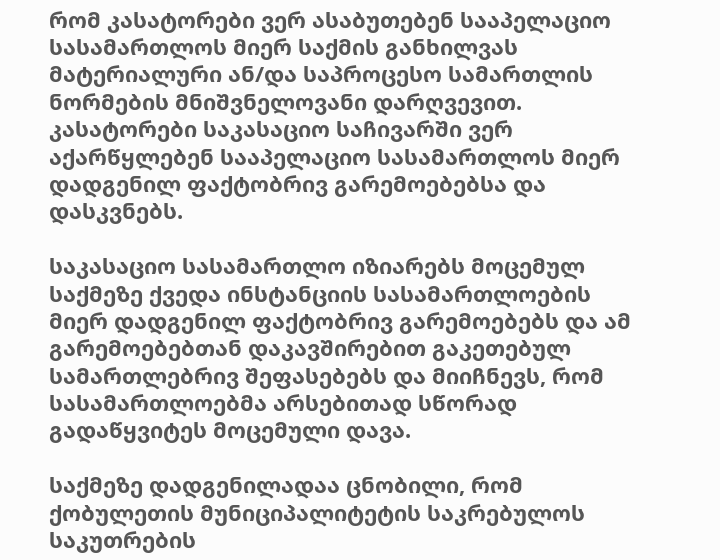რომ კასატორები ვერ ასაბუთებენ სააპელაციო სასამართლოს მიერ საქმის განხილვას მატერიალური ან/და საპროცესო სამართლის ნორმების მნიშვნელოვანი დარღვევით. კასატორები საკასაციო საჩივარში ვერ აქარწყლებენ სააპელაციო სასამართლოს მიერ დადგენილ ფაქტობრივ გარემოებებსა და დასკვნებს.

საკასაციო სასამართლო იზიარებს მოცემულ საქმეზე ქვედა ინსტანციის სასამართლოების მიერ დადგენილ ფაქტობრივ გარემოებებს და ამ გარემოებებთან დაკავშირებით გაკეთებულ სამართლებრივ შეფასებებს და მიიჩნევს, რომ სასამართლოებმა არსებითად სწორად გადაწყვიტეს მოცემული დავა.

საქმეზე დადგენილადაა ცნობილი, რომ ქობულეთის მუნიციპალიტეტის საკრებულოს საკუთრების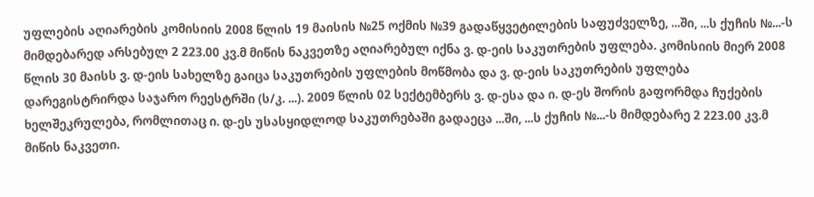უფლების აღიარების კომისიის 2008 წლის 19 მაისის №25 ოქმის №39 გადაწყვეტილების საფუძველზე, ...ში, ...ს ქუჩის №...-ს მიმდებარედ არსებულ 2 223.00 კვ.მ მიწის ნაკვეთზე აღიარებულ იქნა ვ. დ-ეის საკუთრების უფლება. კომისიის მიერ 2008 წლის 30 მაისს ვ. დ-ეის სახელზე გაიცა საკუთრების უფლების მოწმობა და ვ. დ-ეის საკუთრების უფლება დარეგისტრირდა საჯარო რეესტრში (ს/კ. ...). 2009 წლის 02 სექტემბერს ვ. დ-ესა და ი. დ-ეს შორის გაფორმდა ჩუქების ხელშეკრულება, რომლითაც ი. დ-ეს უსასყიდლოდ საკუთრებაში გადაეცა ...ში, ...ს ქუჩის №...-ს მიმდებარე 2 223.00 კვ.მ მიწის ნაკვეთი.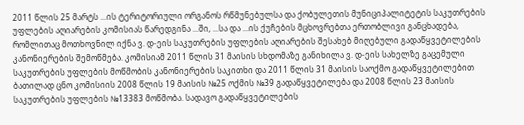2011 წლის 25 მარტს ...ის ტერიტორიული ორგანოს რწმუნებულსა და ქობულეთის მუნიციპალიტეტის საკუთრების უფლების აღიარების კომისიას წარედგინა ...ში, ...სა და ...ის ქუჩების მცხოვრებთა ერთობლივი განცხადება, რომლითაც მოთხოვნილ იქნა ვ. დ-ეის საკუთრების უფლების აღიარების შესახებ მიღებული გადაწყვეტილების კანონიერების შემოწმება. კომისიამ 2011 წლის 31 მაისის სხდომაზე განიხილა ვ. დ-ეის სახელზე გაცემული საკუთრების უფლების მოწმობის კანონიერების საკითხი და 2011 წლის 31 მაისის საოქმო გადაწყვეტილებით ბათილად ცნო კომისიის 2008 წლის 19 მაისის №25 ოქმის №39 გადაწყვეტილება და 2008 წლის 23 მაისის საკუთრების უფლების №13383 მოწმობა. სადავო გადაწყვეტილების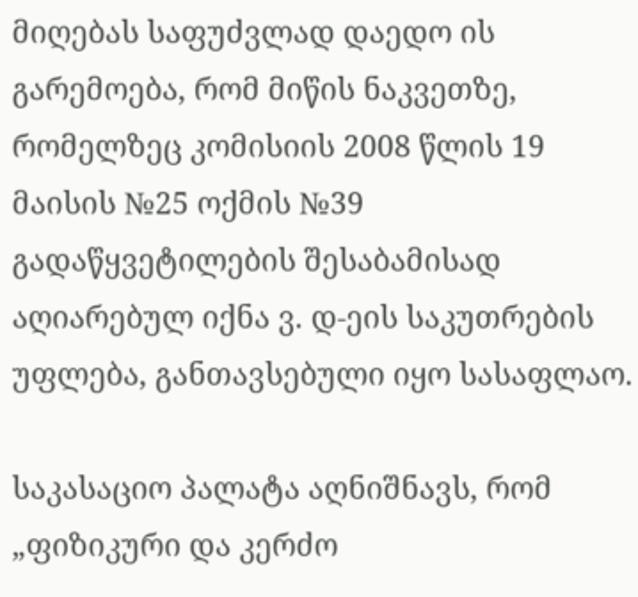მიღებას საფუძვლად დაედო ის გარემოება, რომ მიწის ნაკვეთზე, რომელზეც კომისიის 2008 წლის 19 მაისის №25 ოქმის №39 გადაწყვეტილების შესაბამისად აღიარებულ იქნა ვ. დ-ეის საკუთრების უფლება, განთავსებული იყო სასაფლაო.

საკასაციო პალატა აღნიშნავს, რომ „ფიზიკური და კერძო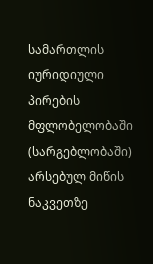სამართლის იურიდიული პირების მფლობელობაში (სარგებლობაში) არსებულ მიწის ნაკვეთზე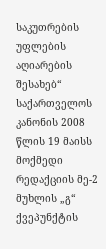საკუთრების უფლების აღიარების შესახებ“ საქართველოს კანონის 2008 წლის 19 მაისს მოქმედი რედაქციის მე-2 მუხლის „გ“ ქვეპუნქტის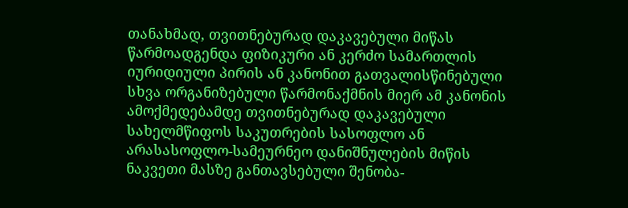თანახმად, თვითნებურად დაკავებული მიწას წარმოადგენდა ფიზიკური ან კერძო სამართლის იურიდიული პირის ან კანონით გათვალისწინებული სხვა ორგანიზებული წარმონაქმნის მიერ ამ კანონის ამოქმედებამდე თვითნებურად დაკავებული სახელმწიფოს საკუთრების სასოფლო ან არასასოფლო-სამეურნეო დანიშნულების მიწის ნაკვეთი მასზე განთავსებული შენობა-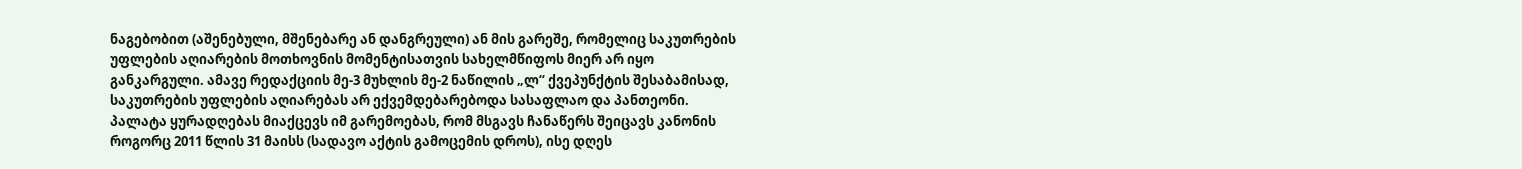ნაგებობით (აშენებული, მშენებარე ან დანგრეული) ან მის გარეშე, რომელიც საკუთრების უფლების აღიარების მოთხოვნის მომენტისათვის სახელმწიფოს მიერ არ იყო განკარგული. ამავე რედაქციის მე-3 მუხლის მე-2 ნაწილის „ლ“ ქვეპუნქტის შესაბამისად, საკუთრების უფლების აღიარებას არ ექვემდებარებოდა სასაფლაო და პანთეონი. პალატა ყურადღებას მიაქცევს იმ გარემოებას, რომ მსგავს ჩანაწერს შეიცავს კანონის როგორც 2011 წლის 31 მაისს (სადავო აქტის გამოცემის დროს), ისე დღეს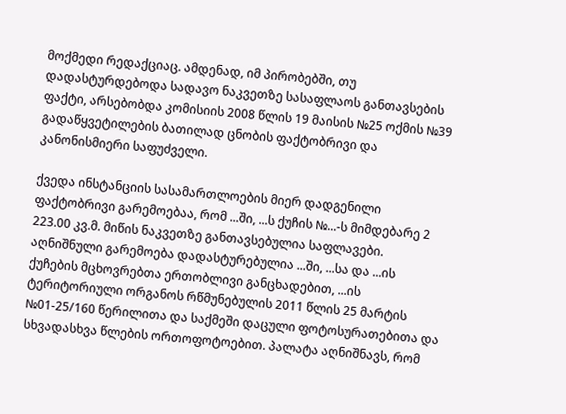მოქმედი რედაქციაც. ამდენად, იმ პირობებში, თუ დადასტურდებოდა სადავო ნაკვეთზე სასაფლაოს განთავსების ფაქტი, არსებობდა კომისიის 2008 წლის 19 მაისის №25 ოქმის №39 გადაწყვეტილების ბათილად ცნობის ფაქტობრივი და კანონისმიერი საფუძველი.

ქვედა ინსტანციის სასამართლოების მიერ დადგენილი ფაქტობრივი გარემოებაა, რომ ...ში, ...ს ქუჩის №...-ს მიმდებარე 2 223.00 კვ.მ. მიწის ნაკვეთზე განთავსებულია საფლავები. აღნიშნული გარემოება დადასტურებულია ...ში, ...სა და ...ის ქუჩების მცხოვრებთა ერთობლივი განცხადებით, ...ის ტერიტორიული ორგანოს რწმუნებულის 2011 წლის 25 მარტის №01-25/160 წერილითა და საქმეში დაცული ფოტოსურათებითა და სხვადასხვა წლების ორთოფოტოებით. პალატა აღნიშნავს, რომ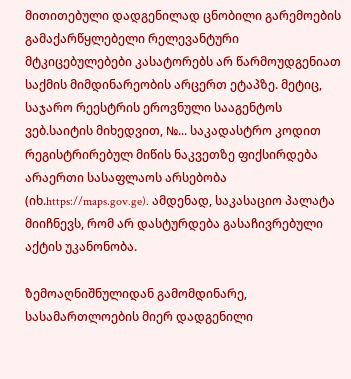მითითებული დადგენილად ცნობილი გარემოების გამაქარწყლებელი რელევანტური მტკიცებულებები კასატორებს არ წარმოუდგენიათ საქმის მიმდინარეობის არცერთ ეტაპზე. მეტიც, საჯარო რეესტრის ეროვნული სააგენტოს ვებ.საიტის მიხედვით, №... საკადასტრო კოდით რეგისტრირებულ მიწის ნაკვეთზე ფიქსირდება არაერთი სასაფლაოს არსებობა (იხ.https://maps.gov.ge). ამდენად, საკასაციო პალატა მიიჩნევს, რომ არ დასტურდება გასაჩივრებული აქტის უკანონობა.

ზემოაღნიშნულიდან გამომდინარე, სასამართლოების მიერ დადგენილი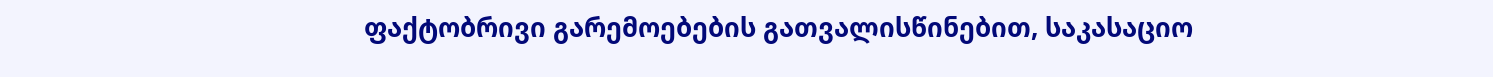ფაქტობრივი გარემოებების გათვალისწინებით, საკასაციო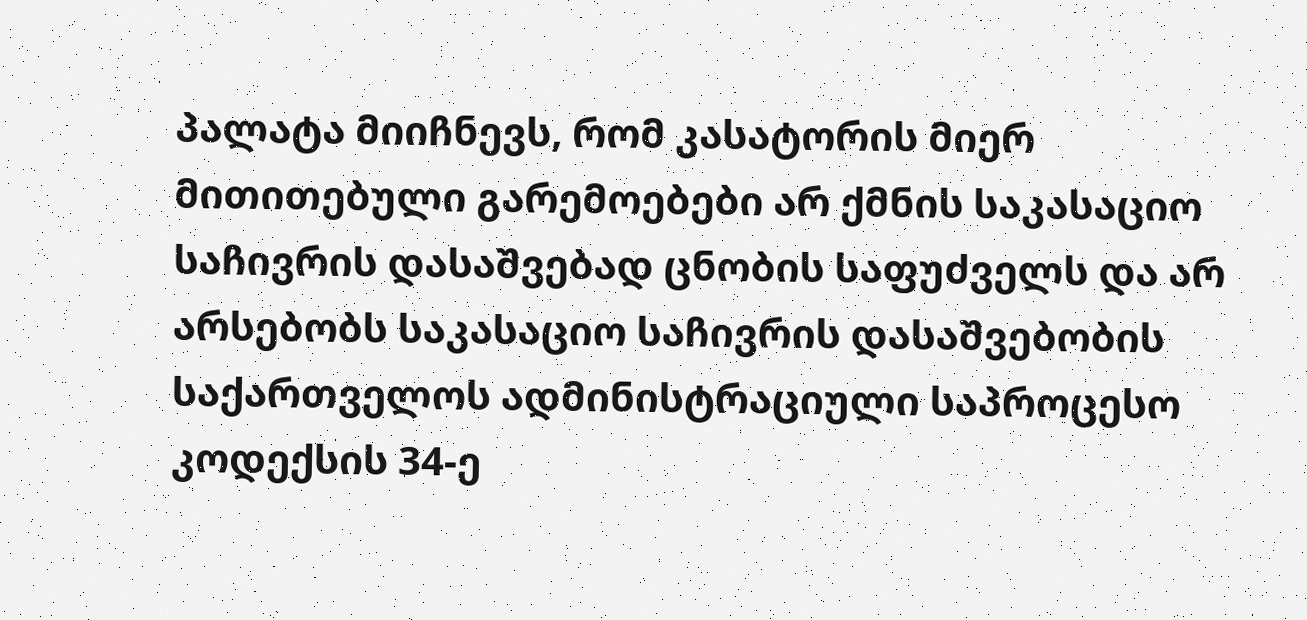პალატა მიიჩნევს, რომ კასატორის მიერ მითითებული გარემოებები არ ქმნის საკასაციო საჩივრის დასაშვებად ცნობის საფუძველს და არ არსებობს საკასაციო საჩივრის დასაშვებობის საქართველოს ადმინისტრაციული საპროცესო კოდექსის 34-ე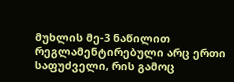მუხლის მე-3 ნაწილით რეგლამენტირებული არც ერთი საფუძველი, რის გამოც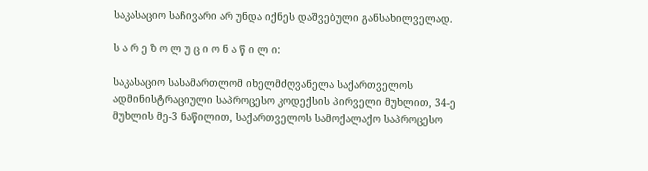საკასაციო საჩივარი არ უნდა იქნეს დაშვებული განსახილველად.

ს ა რ ე ზ ო ლ უ ც ი ო ნ ა წ ი ლ ი:

საკასაციო სასამართლომ იხელმძღვანელა საქართველოს ადმინისტრაციული საპროცესო კოდექსის პირველი მუხლით, 34-ე მუხლის მე-3 ნაწილით, საქართველოს სამოქალაქო საპროცესო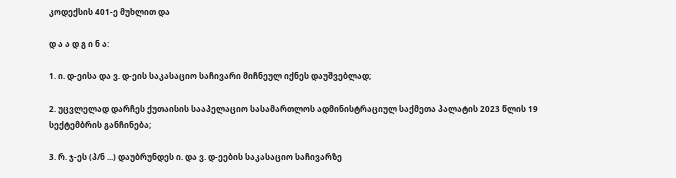კოდექსის 401-ე მუხლით და

დ ა ა დ გ ი ნ ა:

1. ი. დ-ეისა და ვ. დ-ეის საკასაციო საჩივარი მიჩნეულ იქნეს დაუშვებლად;

2. უცვლელად დარჩეს ქუთაისის სააპელაციო სასამართლოს ადმინისტრაციულ საქმეთა პალატის 2023 წლის 19 სექტემბრის განჩინება;

3. რ. ჯ-ეს (პ/ნ ...) დაუბრუნდეს ი. და ვ. დ-ეების საკასაციო საჩივარზე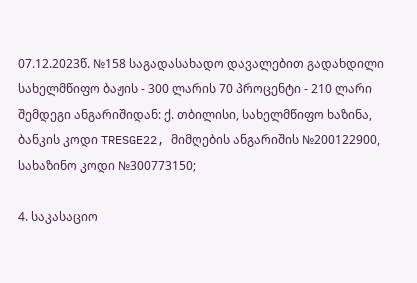07.12.2023წ. №158 საგადასახადო დავალებით გადახდილი სახელმწიფო ბაჟის - 300 ლარის 70 პროცენტი - 210 ლარი შემდეგი ანგარიშიდან: ქ. თბილისი, სახელმწიფო ხაზინა, ბანკის კოდი TRESGE22, მიმღების ანგარიშის №200122900, სახაზინო კოდი №300773150;

4. საკასაციო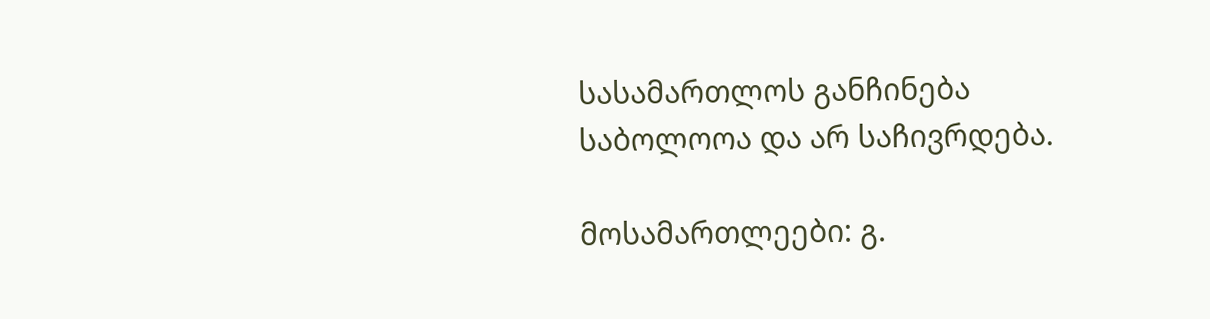სასამართლოს განჩინება საბოლოოა და არ საჩივრდება.

მოსამართლეები: გ.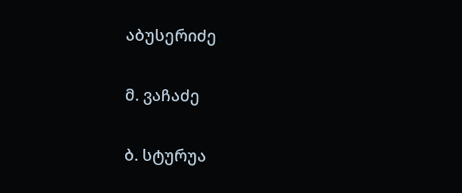აბუსერიძე

მ. ვაჩაძე

ბ. სტურუა